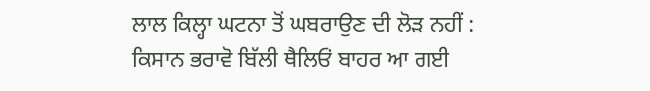ਲਾਲ ਕਿਲ੍ਹਾ ਘਟਨਾ ਤੋਂ ਘਬਰਾਉਣ ਦੀ ਲੋੜ ਨਹੀਂ : ਕਿਸਾਨ ਭਰਾਵੋ ਬਿੱਲੀ ਥੈਲਿਓਂ ਬਾਹਰ ਆ ਗਈ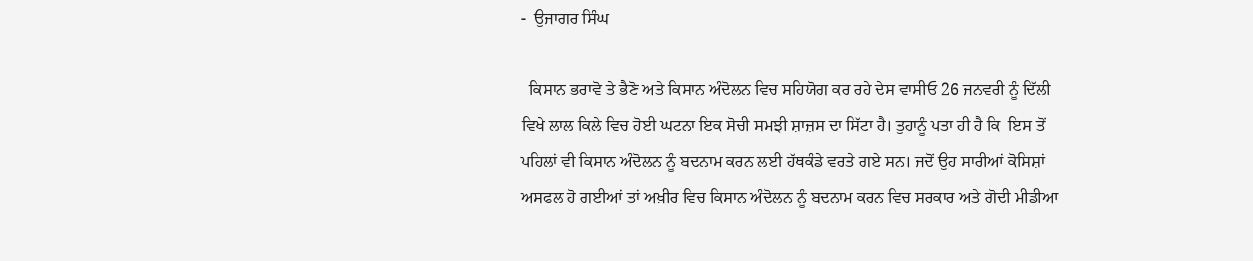-  ਉਜਾਗਰ ਸਿੰਘ

  ਕਿਸਾਨ ਭਰਾਵੋ ਤੇ ਭੈਣੋ ਅਤੇ ਕਿਸਾਨ ਅੰਦੋਲਨ ਵਿਚ ਸਹਿਯੋਗ ਕਰ ਰਹੇ ਦੇਸ ਵਾਸੀਓ 26 ਜਨਵਰੀ ਨੂੰ ਦਿੱਲੀ ਵਿਖੇ ਲਾਲ ਕਿਲੇ ਵਿਚ ਹੋਈ ਘਟਨਾ ਇਕ ਸੋਚੀ ਸਮਝੀ ਸ਼ਾਜ਼ਸ ਦਾ ਸਿੱਟਾ ਹੈ। ਤੁਹਾਨੂੰ ਪਤਾ ਹੀ ਹੈ ਕਿ  ਇਸ ਤੋਂ ਪਹਿਲਾਂ ਵੀ ਕਿਸਾਨ ਅੰਦੋਲਨ ਨੂੰ ਬਦਨਾਮ ਕਰਨ ਲਈ ਹੱਥਕੰਡੇ ਵਰਤੇ ਗਏ ਸਨ। ਜਦੋਂ ਉਹ ਸਾਰੀਆਂ ਕੋਸਿਸ਼ਾਂ ਅਸਫਲ ਹੋ ਗਈਆਂ ਤਾਂ ਅਖ਼ੀਰ ਵਿਚ ਕਿਸਾਨ ਅੰਦੋਲਨ ਨੂੰ ਬਦਨਾਮ ਕਰਨ ਵਿਚ ਸਰਕਾਰ ਅਤੇ ਗੋਦੀ ਮੀਡੀਆ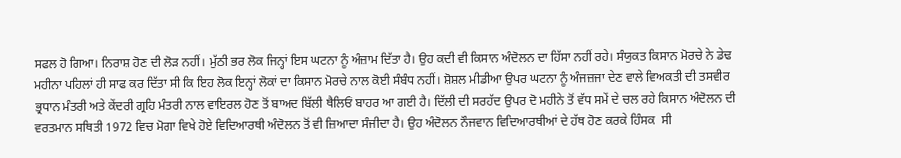ਸਫਲ ਹੋ ਗਿਆ। ਨਿਰਾਸ਼ ਹੋਣ ਦੀ ਲੋੜ ਨਹੀਂ। ਮੁੱਠੀ ਭਰ ਲੋਕ ਜਿਨ੍ਹਾਂ ਇਸ ਘਟਨਾ ਨੂੰ ਅੰਜ਼ਾਮ ਦਿੱਤਾ ਹੈ। ਉਹ ਕਦੀ ਵੀ ਕਿਸਾਨ ਅੰਦੋਲਨ ਦਾ ਹਿੱਸਾ ਨਹੀਂ ਰਹੇ। ਸੰਯੁਕਤ ਕਿਸਾਨ ਮੋਰਚੇ ਨੇ ਡੇਢ ਮਹੀਨਾ ਪਹਿਲਾਂ ਹੀ ਸਾਫ ਕਰ ਦਿੱਤਾ ਸੀ ਕਿ ਇਹ ਲੋਕ ਇਨ੍ਹਾਂ ਲੋਕਾਂ ਦਾ ਕਿਸਾਨ ਮੋਰਚੇ ਨਾਲ ਕੋਈ ਸੰਬੰਧ ਨਹੀਂ। ਸ਼ੋਸ਼ਲ ਮੀਡੀਆ ਉਪਰ ਘਟਨਾ ਨੂੰ ਅੰਜਜ਼ਜਾ ਦੇਣ ਵਾਲੇ ਵਿਅਕਤੀ ਦੀ ਤਸਵੀਰ ਭ੍ਰਧਾਨ ਮੰਤਰੀ ਅਤੇ ਕੇਂਦਰੀ ਗ੍ਰਹਿ ਮੰਤਰੀ ਨਾਲ ਵਾਇਰਲ ਹੋਣ ਤੋਂ ਬਾਅਦ ਬਿੱਲੀ ਥੈਲਿਓਂ ਬਾਹਰ ਆ ਗਈ ਹੈ। ਦਿੱਲੀ ਦੀ ਸਰਹੱਦ ਉਪਰ ਦੋ ਮਹੀਨੇ ਤੋਂ ਵੱਧ ਸਮੇਂ ਦੇ ਚਲ ਰਹੇ ਕਿਸਾਨ ਅੰਦੋਲਨ ਦੀ ਵਰਤਮਾਨ ਸਥਿਤੀ 1972 ਵਿਚ ਮੋਗਾ ਵਿਖੇ ਹੋਏ ਵਿਦਿਆਰਥੀ ਅੰਦੋਲਨ ਤੋਂ ਵੀ ਜ਼ਿਆਦਾ ਸੰਜੀਦਾ ਹੈ। ਉਹ ਅੰਦੋਲਨ ਨੌਜਵਾਨ ਵਿਦਿਆਰਥੀਆਂ ਦੇ ਹੱਥ ਹੋਣ ਕਰਕੇ ਹਿੰਸਕ  ਸੀ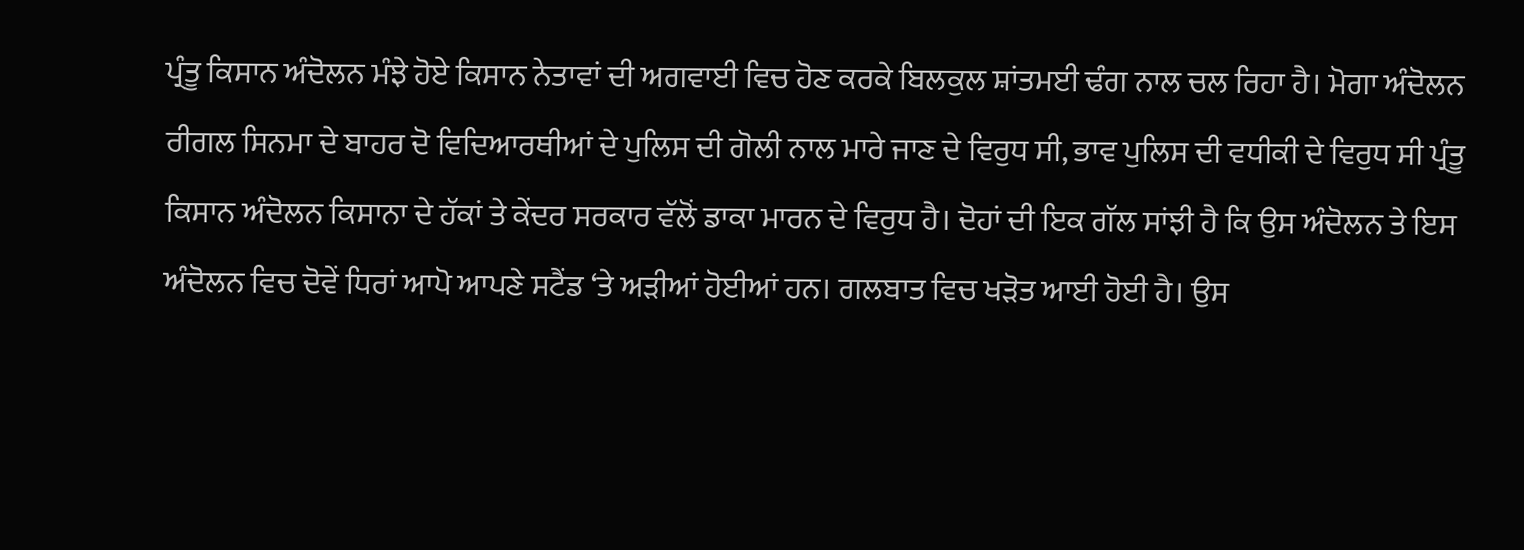ਪ੍ਰੰਤੂ ਕਿਸਾਨ ਅੰਦੋਲਨ ਮੰਝੇ ਹੋਏ ਕਿਸਾਨ ਨੇਤਾਵਾਂ ਦੀ ਅਗਵਾਈ ਵਿਚ ਹੋਣ ਕਰਕੇ ਬਿਲਕੁਲ ਸ਼ਾਂਤਮਈ ਢੰਗ ਨਾਲ ਚਲ ਰਿਹਾ ਹੈ। ਮੋਗਾ ਅੰਦੋਲਨ ਰੀਗਲ ਸਿਨਮਾ ਦੇ ਬਾਹਰ ਦੋ ਵਿਦਿਆਰਥੀਆਂ ਦੇ ਪੁਲਿਸ ਦੀ ਗੋਲੀ ਨਾਲ ਮਾਰੇ ਜਾਣ ਦੇ ਵਿਰੁਧ ਸੀ, ਭਾਵ ਪੁਲਿਸ ਦੀ ਵਧੀਕੀ ਦੇ ਵਿਰੁਧ ਸੀ ਪ੍ਰੰਤੂ ਕਿਸਾਨ ਅੰਦੋਲਨ ਕਿਸਾਨਾ ਦੇ ਹੱਕਾਂ ਤੇ ਕੇਂਦਰ ਸਰਕਾਰ ਵੱਲੋਂ ਡਾਕਾ ਮਾਰਨ ਦੇ ਵਿਰੁਧ ਹੈ। ਦੋਹਾਂ ਦੀ ਇਕ ਗੱਲ ਸਾਂਝੀ ਹੈ ਕਿ ਉਸ ਅੰਦੋਲਨ ਤੇ ਇਸ ਅੰਦੋਲਨ ਵਿਚ ਦੋਵੇਂ ਧਿਰਾਂ ਆਪੋ ਆਪਣੇ ਸਟੈਂਡ ‘ਤੇ ਅੜੀਆਂ ਹੋਈਆਂ ਹਨ। ਗਲਬਾਤ ਵਿਚ ਖੜੋਤ ਆਈ ਹੋਈ ਹੈ। ਉਸ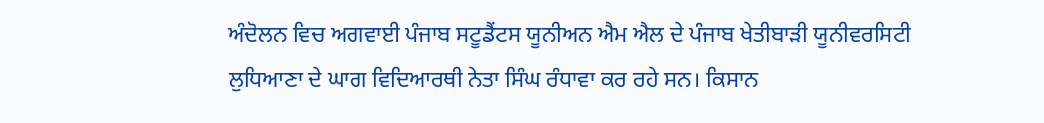ਅੰਦੋਲਨ ਵਿਚ ਅਗਵਾਈ ਪੰਜਾਬ ਸਟੂਡੈਂਟਸ ਯੂਨੀਅਨ ਐਮ ਐਲ ਦੇ ਪੰਜਾਬ ਖੇਤੀਬਾੜੀ ਯੂਨੀਵਰਸਿਟੀ ਲੁਧਿਆਣਾ ਦੇ ਘਾਗ ਵਿਦਿਆਰਥੀ ਨੇਤਾ ਸਿੰਘ ਰੰਧਾਵਾ ਕਰ ਰਹੇ ਸਨ। ਕਿਸਾਨ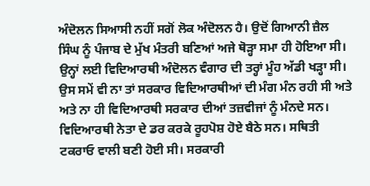ਅੰਦੋਲਨ ਸਿਆਸੀ ਨਹੀਂ ਸਗੋਂ ਲੋਕ ਅੰਦੋਲਨ ਹੈ। ਉਦੋਂ ਗਿਆਨੀ ਜ਼ੈਲ ਸਿੰਘ ਨੂੰ ਪੰਜਾਬ ਦੇ ਮੁੱਖ ਮੰਤਰੀ ਬਣਿਆਂ ਅਜੇ ਥੋੜ੍ਹਾ ਸਮਾ ਹੀ ਹੋਇਆ ਸੀ। ਉਨ੍ਹਾਂ ਲਈ ਵਿਦਿਆਰਥੀ ਅੰਦੋਲਨ ਵੰਗਾਰ ਦੀ ਤਰ੍ਹਾਂ ਮੂੰਹ ਅੱਡੀ ਖੜ੍ਹਾ ਸੀ। ਉਸ ਸਮੇਂ ਵੀ ਨਾ ਤਾਂ ਸਰਕਾਰ ਵਿਦਿਆਰਥੀਆਂ ਦੀ ਮੰਗ ਮੰਨ ਰਹੀ ਸੀ ਅਤੇ ਅਤੇ ਨਾ ਹੀ ਵਿਦਿਆਰਥੀ ਸਰਕਾਰ ਦੀਆਂ ਤਜ਼ਵੀਜਾਂ ਨੂੰ ਮੰਨਦੇ ਸਨ। ਵਿਦਿਆਰਥੀ ਨੇਤਾ ਦੇ ਡਰ ਕਰਕੇ ਰੂਹਪੋਸ਼ ਹੋਏ ਬੈਠੇ ਸਨ। ਸਥਿਤੀ ਟਕਰਾਓ ਵਾਲੀ ਬਣੀ ਹੋਈ ਸੀ। ਸਰਕਾਰੀ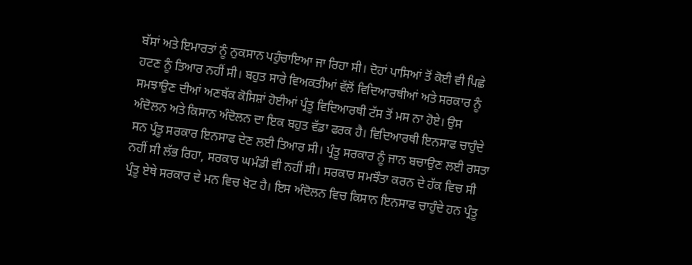ਬੱਸਾਂ ਅਤੇ ਇਮਾਰਤਾਂ ਨੂੰ ਨੁਕਸਾਨ ਪਹੁੰਚਾਇਆ ਜਾ ਰਿਹਾ ਸੀ। ਦੋਹਾਂ ਪਾਸਿਆਂ ਤੋਂ ਕੋਈ ਵੀ ਪਿਛੇ ਹਟਣ ਨੂੰ ਤਿਆਰ ਨਹੀਂ ਸੀ। ਬਹੁਤ ਸਾਰੇ ਵਿਅਕਤੀਆਂ ਵੱਲੋਂ ਵਿਦਿਆਰਥੀਆਂ ਅਤੇ ਸਰਕਾਰ ਨੂੰ ਸਮਝਾਉਣ ਦੀਆਂ ਅਣਥੱਕ ਕੋਸਿਸ਼ਾਂ ਹੋਈਆਂ ਪ੍ਰੰਤੂ ਵਿਦਿਆਰਥੀ ਟੱਸ ਤੋਂ ਮਸ ਨਾ ਹੋਏ। ਉਸ ਅੰਦੋਲਨ ਅਤੇ ਕਿਸਾਨ ਅੰਦੋਲਨ ਦਾ ਇਕ ਬਹੁਤ ਵੱਡਾ ਫਰਕ ਹੈ। ਵਿਦਿਆਰਥੀ ਇਨਸਾਫ ਚਾਹੁੰਦੇ ਸਨ ਪ੍ਰੰਤੂ ਸਰਕਾਰ ਇਨਸਾਫ ਦੇਣ ਲਈ ਤਿਆਰ ਸੀ। ਪ੍ਰੰਤੂ ਸਰਕਾਰ ਨੂੰ ਜਾਨ ਬਚਾਉਣ ਲਈ ਰਸਤਾ ਨਹੀਂ ਸੀ ਲੱਭ ਰਿਹਾ, ਸਰਕਾਰ ਘਮੰਡੀ ਵੀ ਨਹੀਂ ਸੀ। ਸਰਕਾਰ ਸਮਝੌਤਾ ਕਰਨ ਦੇ ਹੱਕ ਵਿਚ ਸੀ ਪ੍ਰੰਤੂ ਏਥੇ ਸਰਕਾਰ ਦੇ ਮਨ ਵਿਚ ਖੋਟ ਹੈ। ਇਸ ਅੰਦੋਲਨ ਵਿਚ ਕਿਸਾਨ ਇਨਸਾਫ ਚਾਹੁੰਦੇ ਹਨ ਪ੍ਰੰਤੂ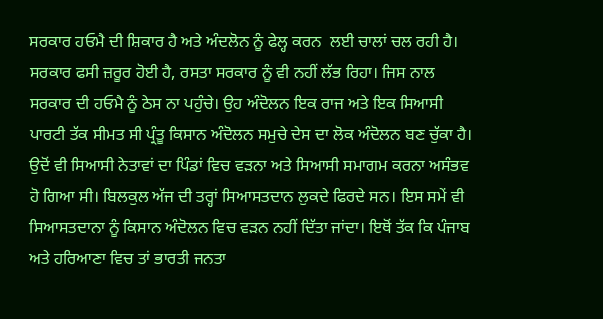ਸਰਕਾਰ ਹਓਮੈ ਦੀ ਸ਼ਿਕਾਰ ਹੈ ਅਤੇ ਅੰਦਲੋਨ ਨੂੰ ਫੇਲ੍ਹ ਕਰਨ  ਲਈ ਚਾਲਾਂ ਚਲ ਰਹੀ ਹੈ। ਸਰਕਾਰ ਫਸੀ ਜ਼ਰੂਰ ਹੋਈ ਹੈ, ਰਸਤਾ ਸਰਕਾਰ ਨੂੰ ਵੀ ਨਹੀਂ ਲੱਭ ਰਿਹਾ। ਜਿਸ ਨਾਲ ਸਰਕਾਰ ਦੀ ਹਓਮੈ ਨੂੰ ਠੇਸ ਨਾ ਪਹੁੰਚੇ। ਉਹ ਅੰਦੋਲਨ ਇਕ ਰਾਜ ਅਤੇ ਇਕ ਸਿਆਸੀ ਪਾਰਟੀ ਤੱਕ ਸੀਮਤ ਸੀ ਪ੍ਰੰਤੂ ਕਿਸਾਨ ਅੰਦੋਲਨ ਸਮੁਚੇ ਦੇਸ ਦਾ ਲੋਕ ਅੰਦੋਲਨ ਬਣ ਚੁੱਕਾ ਹੈ। ਉਦੋਂ ਵੀ ਸਿਆਸੀ ਨੇਤਾਵਾਂ ਦਾ ਪਿੰਡਾਂ ਵਿਚ ਵੜਨਾ ਅਤੇ ਸਿਆਸੀ ਸਮਾਗਮ ਕਰਨਾ ਅਸੰਭਵ ਹੋ ਗਿਆ ਸੀ। ਬਿਲਕੁਲ ਅੱਜ ਦੀ ਤਰ੍ਹਾਂ ਸਿਆਸਤਦਾਨ ਲੁਕਦੇ ਫਿਰਦੇ ਸਨ। ਇਸ ਸਮੇਂ ਵੀ ਸਿਆਸਤਦਾਨਾ ਨੂੰ ਕਿਸਾਨ ਅੰਦੋਲਨ ਵਿਚ ਵੜਨ ਨਹੀਂ ਦਿੱਤਾ ਜਾਂਦਾ। ਇਥੋਂ ਤੱਕ ਕਿ ਪੰਜਾਬ ਅਤੇ ਹਰਿਆਣਾ ਵਿਚ ਤਾਂ ਭਾਰਤੀ ਜਨਤਾ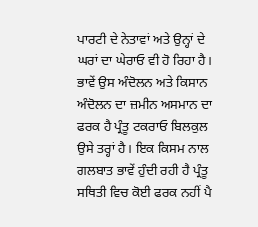ਪਾਰਟੀ ਦੇ ਨੇਤਾਵਾਂ ਅਤੇ ਉਨ੍ਹਾਂ ਦੇ ਘਰਾਂ ਦਾ ਘੇਰਾਓ ਵੀ ਹੋ ਰਿਹਾ ਹੈ। ਭਾਵੇਂ ਉਸ ਅੰਦੋਲਨ ਅਤੇ ਕਿਸਾਨ ਅੰਦੋਲਨ ਦਾ ਜ਼ਮੀਨ ਅਸਮਾਨ ਦਾ ਫਰਕ ਹੈ ਪ੍ਰੰਤੂ ਟਕਰਾਓ ਬਿਲਕੁਲ ਉਸੇ ਤਰ੍ਹਾਂ ਹੈ। ਇਕ ਕਿਸਮ ਨਾਲ ਗਲਬਾਤ ਭਾਵੇਂ ਹੁੰਦੀ ਰਹੀ ਹੈ ਪ੍ਰੰਤੂ ਸਥਿਤੀ ਵਿਚ ਕੋਈ ਫਰਕ ਨਹੀਂ ਪੈ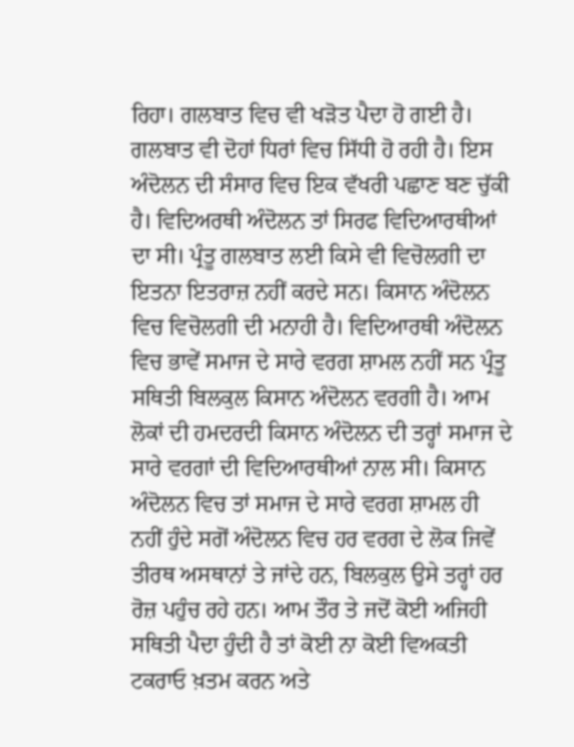ਰਿਹਾ। ਗਲਬਾਤ ਵਿਚ ਵੀ ਖੜੋਤ ਪੈਦਾ ਹੋ ਗਈ ਹੈ। ਗਲਬਾਤ ਵੀ ਦੋਹਾਂ ਧਿਰਾਂ ਵਿਚ ਸਿੱਧੀ ਹੋ ਰਹੀ ਹੈ। ਇਸ ਅੰਦੋਲਨ ਦੀ ਸੰਸਾਰ ਵਿਚ ਇਕ ਵੱਖਰੀ ਪਛਾਣ ਬਣ ਚੁੱਕੀ ਹੈ। ਵਿਦਿਅਰਥੀ ਅੰਦੋਲਨ ਤਾਂ ਸਿਰਫ ਵਿਦਿਆਰਥੀਆਂ ਦਾ ਸੀ। ਪ੍ਰੰਤੂ ਗਲਬਾਤ ਲਈ ਕਿਸੇ ਵੀ ਵਿਚੋਲਗੀ ਦਾ ਇਤਨਾ ਇਤਰਾਜ਼ ਨਹੀਂ ਕਰਦੇ ਸਨ। ਕਿਸਾਨ ਅੰਦੋਲਨ ਵਿਚ ਵਿਚੋਲਗੀ ਦੀ ਮਨਾਹੀ ਹੈ। ਵਿਦਿਆਰਥੀ ਅੰਦੋਲਨ ਵਿਚ ਭਾਵੇਂ ਸਮਾਜ ਦੇ ਸਾਰੇ ਵਰਗ ਸ਼ਾਮਲ ਨਹੀਂ ਸਨ ਪ੍ਰੰਤੂ ਸਥਿਤੀ ਬਿਲਕੁਲ ਕਿਸਾਨ ਅੰਦੋਲਨ ਵਰਗੀ ਹੈ। ਆਮ ਲੋਕਾਂ ਦੀ ਹਮਦਰਦੀ ਕਿਸਾਨ ਅੰਦੋਲਨ ਦੀ ਤਰ੍ਹਾਂ ਸਮਾਜ ਦੇ ਸਾਰੇ ਵਰਗਾਂ ਦੀ ਵਿਦਿਆਰਥੀਆਂ ਨਾਲ ਸੀ। ਕਿਸਾਨ ਅੰਦੋਲਨ ਵਿਚ ਤਾਂ ਸਮਾਜ ਦੇ ਸਾਰੇ ਵਰਗ ਸ਼ਾਮਲ ਹੀ ਨਹੀਂ ਹੁੰਦੇ ਸਗੋਂ ਅੰਦੋਲਨ ਵਿਚ ਹਰ ਵਰਗ ਦੇ ਲੋਕ ਜਿਵੇਂ ਤੀਰਥ ਅਸਥਾਨਾਂ ਤੇ ਜਾਂਦੇ ਹਨ, ਬਿਲਕੁਲ ਉਸੇ ਤਰ੍ਹਾਂ ਹਰ ਰੋਜ਼ ਪਹੁੰਚ ਰਹੇ ਹਨ। ਆਮ ਤੌਰ ਤੇ ਜਦੋਂ ਕੋਈ ਅਜਿਹੀ ਸਥਿਤੀ ਪੈਦਾ ਹੁੰਦੀ ਹੈ ਤਾਂ ਕੋਈ ਨਾ ਕੋਈ ਵਿਅਕਤੀ ਟਕਰਾਓ ਖ਼ਤਮ ਕਰਨ ਅਤੇ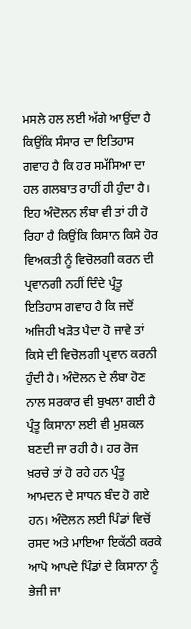ਮਸਲੇ ਹਲ ਲਈ ਅੱਗੇ ਆਉਂਦਾ ਹੈ ਕਿਉਂਕਿ ਸੰਸਾਰ ਦਾ ਇਤਿਹਾਸ ਗਵਾਹ ਹੈ ਕਿ ਹਰ ਸਮੱਸਿਆ ਦਾ ਹਲ ਗਲਬਾਤ ਰਾਹੀਂ ਹੀ ਹੁੰਦਾ ਹੈ। ਇਹ ਅੰਦੋਲਨ ਲੰਬਾ ਵੀ ਤਾਂ ਹੀ ਹੋ ਰਿਹਾ ਹੈ ਕਿਉਂਕਿ ਕਿਸਾਨ ਕਿਸੇ ਹੋਰ ਵਿਅਕਤੀ ਨੂੰ ਵਿਚੋਲਗੀ ਕਰਨ ਦੀ ਪ੍ਰਵਾਨਗੀ ਨਹੀਂ ਦਿੰਦੇ ਪ੍ਰੰਤੂ ਇਤਿਹਾਸ ਗਵਾਹ ਹੈ ਕਿ ਜਦੋਂ ਅਜਿਹੀ ਖੜੋਤ ਪੈਦਾ ਹੋ ਜਾਵੇ ਤਾਂ ਕਿਸੇ ਦੀ ਵਿਚੋਲਗੀ ਪ੍ਰਵਾਨ ਕਰਨੀ ਹੁੰਦੀ ਹੈ। ਅੰਦੋਲਨ ਦੇ ਲੰਬਾ ਹੋਣ ਨਾਲ ਸਰਕਾਰ ਵੀ ਬੁਖਲਾ ਗਈ ਹੈ ਪ੍ਰੰਤੂ ਕਿਸਾਨਾ ਲਈ ਵੀ ਮੁਸ਼ਕਲ ਬਣਦੀ ਜਾ ਰਹੀ ਹੈ। ਹਰ ਰੋਜ ਖ਼ਰਚੇ ਤਾਂ ਹੋ ਰਹੇ ਹਨ ਪ੍ਰੰਤੂ ਆਮਦਨ ਦੇ ਸਾਧਨ ਬੰਦ ਹੋ ਗਏ ਹਨ। ਅੰਦੋਲਨ ਲਈ ਪਿੰਡਾਂ ਵਿਚੋਂ ਰਸਦ ਅਤੇ ਮਾਇਆ ਇਕੱਠੀ ਕਰਕੇ ਆਪੋ ਆਪਦੇ ਪਿੰਡਾਂ ਦੇ ਕਿਸਾਨਾ ਨੂੰ ਭੇਜੀ ਜਾ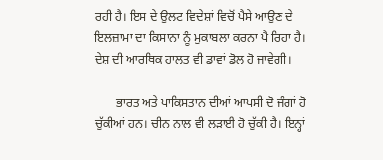ਰਹੀ ਹੈ। ਇਸ ਦੇ ਉਲਟ ਵਿਦੇਸ਼ਾਂ ਵਿਚੋਂ ਪੈਸੇ ਆਉਣ ਦੇ ਇਲਜ਼ਾਮਾ ਦਾ ਕਿਸਾਨਾ ਨੂੰ ਮੁਕਾਬਲਾ ਕਰਨਾ ਪੈ ਰਿਹਾ ਹੈ। ਦੇਸ਼ ਦੀ ਆਰਥਿਕ ਹਾਲਤ ਵੀ ਡਾਵਾਂ ਡੋਲ ਹੋ ਜਾਵੇਗੀ।

       ਭਾਰਤ ਅਤੇ ਪਾਕਿਸਤਾਨ ਦੀਆਂ ਆਪਸੀ ਦੋ ਜੰਗਾਂ ਹੋ ਚੁੱਕੀਆਂ ਹਨ। ਚੀਨ ਨਾਲ ਵੀ ਲੜਾਈ ਹੋ ਚੁੱਕੀ ਹੈ। ਇਨ੍ਹਾਂ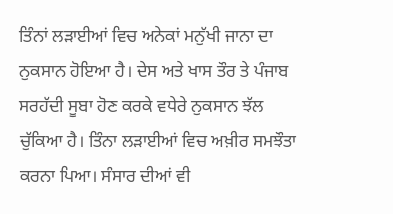ਤਿੰਨਾਂ ਲੜਾਈਆਂ ਵਿਚ ਅਨੇਕਾਂ ਮਨੁੱਖੀ ਜਾਨਾ ਦਾ ਨੁਕਸਾਨ ਹੋਇਆ ਹੈ। ਦੇਸ ਅਤੇ ਖਾਸ ਤੌਰ ਤੇ ਪੰਜਾਬ ਸਰਹੱਦੀ ਸੂਬਾ ਹੋਣ ਕਰਕੇ ਵਧੇਰੇ ਨੁਕਸਾਨ ਝੱਲ ਚੁੱਕਿਆ ਹੈ। ਤਿੰਨਾ ਲੜਾਈਆਂ ਵਿਚ ਅਖ਼ੀਰ ਸਮਝੌਤਾ ਕਰਨਾ ਪਿਆ। ਸੰਸਾਰ ਦੀਆਂ ਵੀ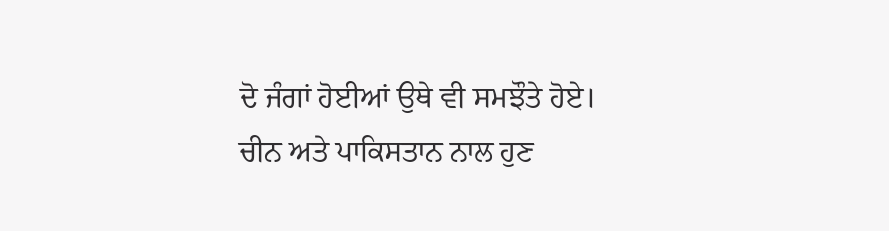ਦੋ ਜੰਗਾਂ ਹੋਈਆਂ ਉਥੇ ਵੀ ਸਮਝੌਤੇ ਹੋਏ। ਚੀਨ ਅਤੇ ਪਾਕਿਸਤਾਨ ਨਾਲ ਹੁਣ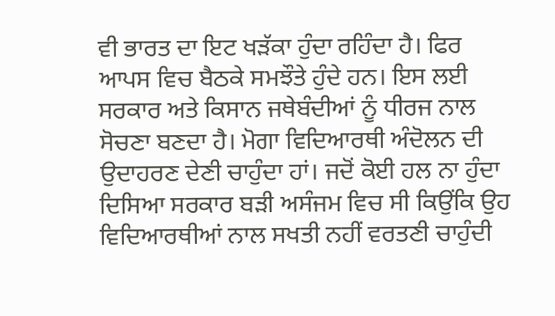ਵੀ ਭਾਰਤ ਦਾ ਇਟ ਖੜੱਕਾ ਹੁੰਦਾ ਰਹਿੰਦਾ ਹੈ। ਫਿਰ ਆਪਸ ਵਿਚ ਬੈਠਕੇ ਸਮਝੌਤੇ ਹੁੰਦੇ ਹਨ। ਇਸ ਲਈ ਸਰਕਾਰ ਅਤੇ ਕਿਸਾਨ ਜਥੇਬੰਦੀਆਂ ਨੂੰ ਧੀਰਜ ਨਾਲ ਸੋਚਣਾ ਬਣਦਾ ਹੈ। ਮੋਗਾ ਵਿਦਿਆਰਥੀ ਅੰਦੋਲਨ ਦੀ ਉਦਾਹਰਣ ਦੇਣੀ ਚਾਹੁੰਦਾ ਹਾਂ। ਜਦੋਂ ਕੋਈ ਹਲ ਨਾ ਹੁੰਦਾ ਦਿਸਿਆ ਸਰਕਾਰ ਬੜੀ ਅਸੰਜਮ ਵਿਚ ਸੀ ਕਿਉਂਕਿ ਉਹ ਵਿਦਿਆਰਥੀਆਂ ਨਾਲ ਸਖਤੀ ਨਹੀਂ ਵਰਤਣੀ ਚਾਹੁੰਦੀ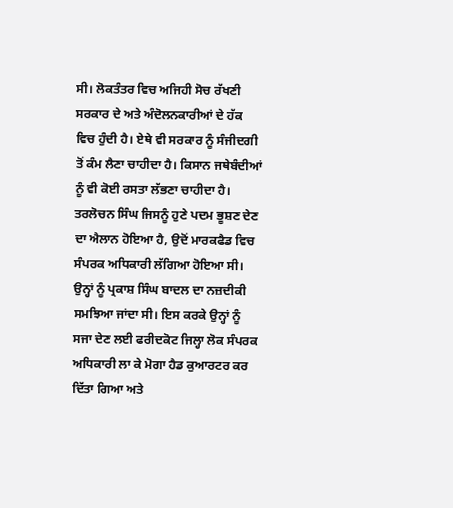ਸੀ। ਲੋਕਤੰਤਰ ਵਿਚ ਅਜਿਹੀ ਸੋਚ ਰੱਖਣੀ ਸਰਕਾਰ ਦੇ ਅਤੇ ਅੰਦੋਲਨਕਾਰੀਆਂ ਦੇ ਹੱਕ ਵਿਚ ਹੁੰਦੀ ਹੈ। ਏਥੇ ਵੀ ਸਰਕਾਰ ਨੂੰ ਸੰਜੀਦਗੀ ਤੋਂ ਕੰਮ ਲੈਣਾ ਚਾਹੀਦਾ ਹੈ। ਕਿਸਾਨ ਜਥੇਬੰਦੀਆਂ ਨੂੰ ਵੀ ਕੋਈ ਰਸਤਾ ਲੱਭਣਾ ਚਾਹੀਦਾ ਹੈ। ਤਰਲੋਚਨ ਸਿੰਘ ਜਿਸਨੂੰ ਹੁਣੇ ਪਦਮ ਭੂਸ਼ਣ ਦੇਣ ਦਾ ਐਲਾਨ ਹੋਇਆ ਹੈ, ਉਦੋਂ ਮਾਰਕਫੈਡ ਵਿਚ ਸੰਪਰਕ ਅਧਿਕਾਰੀ ਲੱਗਿਆ ਹੋਇਆ ਸੀ। ਉਨ੍ਹਾਂ ਨੂੰ ਪ੍ਰਕਾਸ਼ ਸਿੰਘ ਬਾਦਲ ਦਾ ਨਜ਼ਦੀਕੀ ਸਮਝਿਆ ਜਾਂਦਾ ਸੀ। ਇਸ ਕਰਕੇ ਉਨ੍ਹਾਂ ਨੂੰ ਸਜਾ ਦੇਣ ਲਈ ਫਰੀਦਕੋਟ ਜਿਲ੍ਹਾ ਲੋਕ ਸੰਪਰਕ ਅਧਿਕਾਰੀ ਲਾ ਕੇ ਮੋਗਾ ਹੈਡ ਕੁਆਰਟਰ ਕਰ ਦਿੱਤਾ ਗਿਆ ਅਤੇ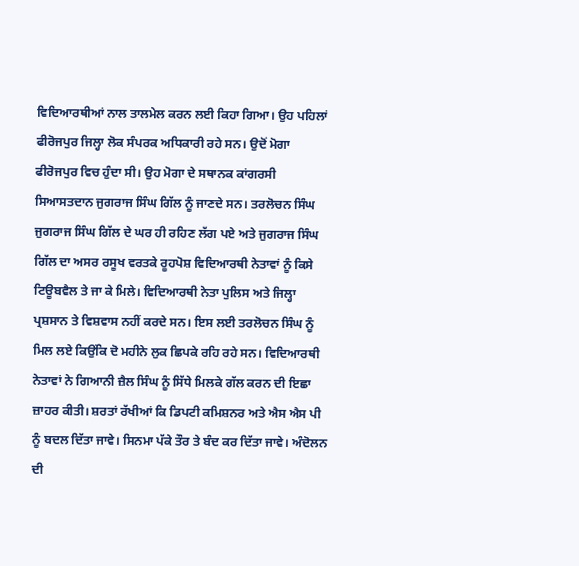ਵਿਦਿਆਰਥੀਆਂ ਨਾਲ ਤਾਲਮੇਲ ਕਰਨ ਲਈ ਕਿਹਾ ਗਿਆ। ਉਹ ਪਹਿਲਾਂ ਫੀਰੋਜਪੁਰ ਜਿਲ੍ਹਾ ਲੋਕ ਸੰਪਰਕ ਅਧਿਕਾਰੀ ਰਹੇ ਸਨ। ਉਦੋਂ ਮੋਗਾ ਫੀਰੋਜਪੁਰ ਵਿਚ ਹੁੰਦਾ ਸੀ। ਉਹ ਮੋਗਾ ਦੇ ਸਥਾਨਕ ਕਾਂਗਰਸੀ ਸਿਆਸਤਦਾਨ ਜੁਗਰਾਜ ਸਿੰਘ ਗਿੱਲ ਨੂੰ ਜਾਣਦੇ ਸਨ। ਤਰਲੋਚਨ ਸਿੰਘ ਜੁਗਰਾਜ ਸਿੰਘ ਗਿੱਲ ਦੇ ਘਰ ਹੀ ਰਹਿਣ ਲੱਗ ਪਏ ਅਤੇ ਜੁਗਰਾਜ ਸਿੰਘ ਗਿੱਲ ਦਾ ਅਸਰ ਰਸੂਖ ਵਰਤਕੇ ਰੂਹਪੋਸ਼ ਵਿਦਿਆਰਥੀ ਨੇਤਾਵਾਂ ਨੂੰ ਕਿਸੇ ਟਿਊਬਵੈਲ ਤੇ ਜਾ ਕੇ ਮਿਲੇ। ਵਿਦਿਆਰਥੀ ਨੇਤਾ ਪੁਲਿਸ ਅਤੇ ਜਿਲ੍ਹਾ ਪ੍ਰਸ਼ਸਾਨ ਤੇ ਵਿਸ਼ਵਾਸ ਨਹੀਂ ਕਰਦੇ ਸਨ। ਇਸ ਲਈ ਤਰਲੋਚਨ ਸਿੰਘ ਨੂੰ ਮਿਲ ਲਏ ਕਿਉਂਕਿ ਦੋ ਮਹੀਨੇ ਲੁਕ ਛਿਪਕੇ ਰਹਿ ਰਹੇ ਸਨ। ਵਿਦਿਆਰਥੀ ਨੇਤਾਵਾਂ ਨੇ ਗਿਆਨੀ ਜ਼ੈਲ ਸਿੰਘ ਨੂੰ ਸਿੱਧੇ ਮਿਲਕੇ ਗੱਲ ਕਰਨ ਦੀ ਇਛਾ ਜ਼ਾਹਰ ਕੀਤੀ। ਸ਼ਰਤਾਂ ਰੱਖੀਆਂ ਕਿ ਡਿਪਟੀ ਕਮਿਸ਼ਨਰ ਅਤੇ ਐਸ ਐਸ ਪੀ ਨੂੰ ਬਦਲ ਦਿੱਤਾ ਜਾਵੇ। ਸਿਨਮਾ ਪੱਕੇ ਤੌਰ ਤੇ ਬੰਦ ਕਰ ਦਿੱਤਾ ਜਾਵੇ। ਅੰਦੋਲਨ ਦੀ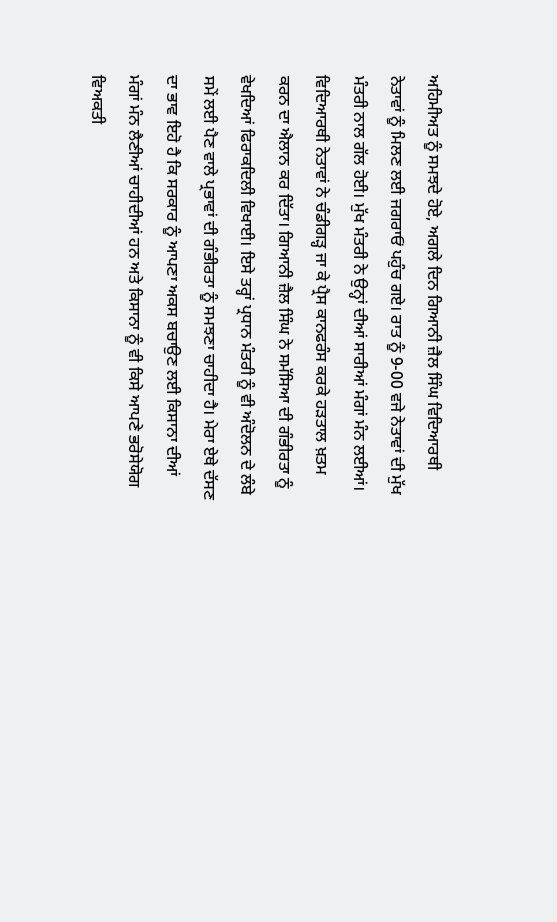ਅਹਿਮੀਅਤ ਨੂੰ ਸਮਝਦੇ ਹੋਏ, ਅਗਲੇ ਦਿਨ ਗਿਆਨੀ ਜ਼ੈਲ ਸਿੰਘ ਵਿਦਿਆਰਥੀ ਨੇਤਾਵਾਂ ਨੂੰ ਮਿਲਣ ਲਈ ਜਗਰਾਓਂ ਪਹੁੰਚ ਗਏ। ਰਾਤ ਨੂੰ 9-00 ਵਜੇ ਨੇਤਾਵਾਂ ਦੀ ਮੁੱਖ ਮੰਤਰੀ ਨਾਲ ਗੱਲ ਹੋਈ। ਮੁੱਖ ਮੰਤਰੀ ਨੇ ਉਨ੍ਹਾਂ ਦੀਆਂ ਸਾਰੀਆਂ ਮੰਗਾਂ ਮੰਨ ਲਈਆਂ। ਵਿਦਿਆਰਥੀ ਨੇਤਾਵਾਂ ਨੇ ਚੰਡੀਗੜ੍ਹ ਜਾ ਕੇ ਪ੍ਰੈਸ ਕਾਨਫਰੰਸ ਕਰਕੇ ਹੜਤਾਲ ਖ਼ਤਮ ਕਰਨ ਦਾ ਐਲਾਨ ਕਰ ਦਿੱਤਾ। ਗਿਆਨੀ ਜ਼ੈਲ ਸਿੰਘ ਨੇ ਸਮੱਸਿਆ ਦੀ ਗੰਭੀਰਤਾ ਨੂੰ ਵੇਖਦਿਆਂ ਫਿਰਾਕਦਿਲੀ ਵਿਖਾਈ। ਇਸੇ ਤਰ੍ਹਾਂ ਪ੍ਰਧਾਨ ਮੰਤਰੀ ਨੂੰ ਵੀ ਅੰਦੋਲਨ ਦੇ ਲੰਬੇ ਸਮੇਂ ਲਈ ਪੈਣ ਵਾਲੇ ਪ੍ਰਭਾਵਾਂ ਦੀ ਗੰਭੀਰਤਾ ਨੂੰ ਸਮਝਣਾ ਚਾਹੀਦਾ ਹੈ। ਮੇਰਾ ਏਥੇ ਦੱਸਣ ਦਾ ਭਾਵ ਇਹੋ ਹੈ ਕਿ ਸਰਕਾਰ ਨੂੰ ਆਪਣਾ ਅਕਸ ਬਚਾਉਣ ਲਈ ਕਿਸਾਨਾ ਦੀਆਂ ਮੰਗਾਂ ਮੰਨ ਲੈਣੀਆਂ ਚਾਹੀਦੀਆਂ ਹਨ ਅਤੇ ਕਿਸਾਨਾ ਨੂੰ ਵੀ ਕਿਸੇ ਆਪਣੇ ਭਰੋਸੇਯੋਗ ਵਿਅਕਤੀ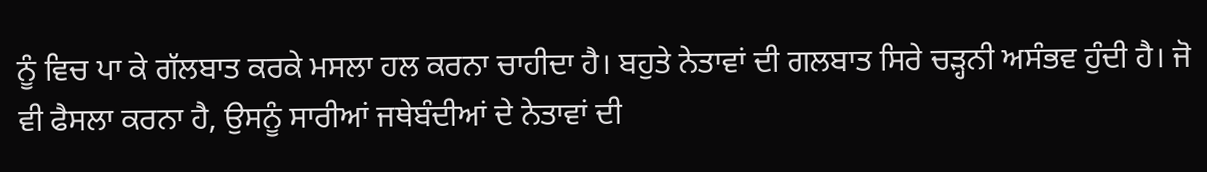ਨੂੰ ਵਿਚ ਪਾ ਕੇ ਗੱਲਬਾਤ ਕਰਕੇ ਮਸਲਾ ਹਲ ਕਰਨਾ ਚਾਹੀਦਾ ਹੈ। ਬਹੁਤੇ ਨੇਤਾਵਾਂ ਦੀ ਗਲਬਾਤ ਸਿਰੇ ਚੜ੍ਹਨੀ ਅਸੰਭਵ ਹੁੰਦੀ ਹੈ। ਜੋ ਵੀ ਫੈਸਲਾ ਕਰਨਾ ਹੈ, ਉਸਨੂੰ ਸਾਰੀਆਂ ਜਥੇਬੰਦੀਆਂ ਦੇ ਨੇਤਾਵਾਂ ਦੀ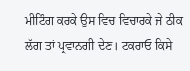ਮੀਟਿੰਗ ਕਰਕੇ ਉਸ ਵਿਚ ਵਿਚਾਰਕੇ ਜੇ ਠੀਕ ਲੱਗ ਤਾਂ ਪ੍ਰਵਾਨਗੀ ਦੇਣ। ਟਕਰਾਓ ਕਿਸੇ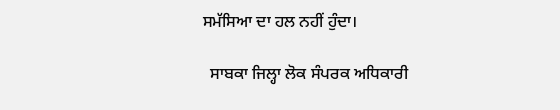ਸਮੱਸਿਆ ਦਾ ਹਲ ਨਹੀਂ ਹੁੰਦਾ।

  ਸਾਬਕਾ ਜਿਲ੍ਹਾ ਲੋਕ ਸੰਪਰਕ ਅਧਿਕਾਰੀ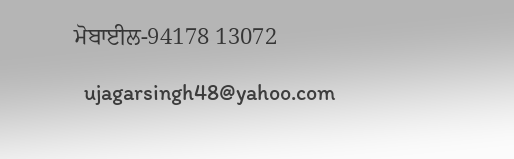ਮੋਬਾਈਲ-94178 13072

  ujagarsingh48@yahoo.com